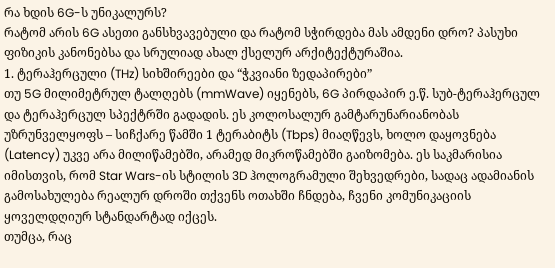რა ხდის 6G-ს უნიკალურს?
რატომ არის 6G ასეთი განსხვავებული და რატომ სჭირდება მას ამდენი დრო? პასუხი ფიზიკის კანონებსა და სრულიად ახალ ქსელურ არქიტექტურაშია.
1. ტერაჰერცული (THz) სიხშირეები და “ჭკვიანი ზედაპირები”
თუ 5G მილიმეტრულ ტალღებს (mmWave) იყენებს, 6G პირდაპირ ე.წ. სუბ-ტერაჰერცულ და ტერაჰერცულ სპექტრში გადადის. ეს კოლოსალურ გამტარუნარიანობას უზრუნველყოფს – სიჩქარე წამში 1 ტერაბიტს (Tbps) მიაღწევს, ხოლო დაყოვნება (Latency) უკვე არა მილიწამებში, არამედ მიკროწამებში გაიზომება. ეს საკმარისია იმისთვის, რომ Star Wars-ის სტილის 3D ჰოლოგრამული შეხვედრები, სადაც ადამიანის გამოსახულება რეალურ დროში თქვენს ოთახში ჩნდება, ჩვენი კომუნიკაციის ყოველდღიურ სტანდარტად იქცეს.
თუმცა, რაც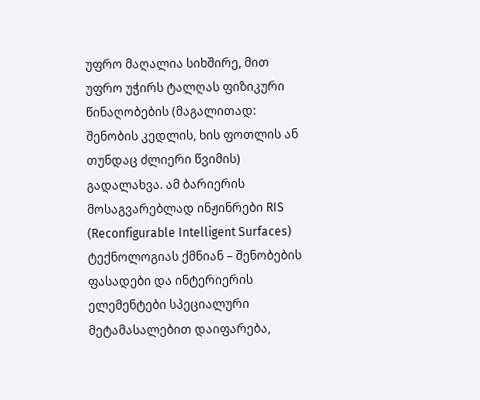უფრო მაღალია სიხშირე, მით უფრო უჭირს ტალღას ფიზიკური წინაღობების (მაგალითად: შენობის კედლის, ხის ფოთლის ან თუნდაც ძლიერი წვიმის) გადალახვა. ამ ბარიერის მოსაგვარებლად ინჟინრები RIS (Reconfigurable Intelligent Surfaces) ტექნოლოგიას ქმნიან – შენობების ფასადები და ინტერიერის ელემენტები სპეციალური მეტამასალებით დაიფარება,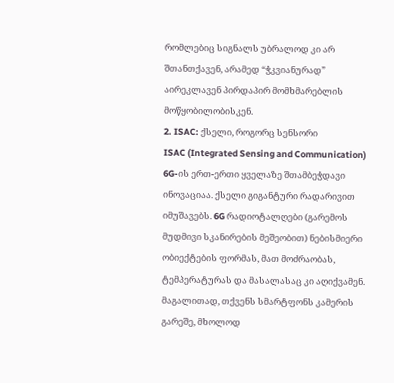რომლებიც სიგნალს უბრალოდ კი არ შთანთქავენ, არამედ “ჭკვიანურად” აირეკლავენ პირდაპირ მომხმარებლის მოწყობილობისკენ.
2. ISAC: ქსელი, როგორც სენსორი
ISAC (Integrated Sensing and Communication) 6G-ის ერთ-ერთი ყველაზე შთამბეჭდავი ინოვაციაა. ქსელი გიგანტური რადარივით იმუშავებს. 6G რადიოტალღები (გარემოს მუდმივი სკანირების მეშეობით) ნებისმიერი ობიექტების ფორმას, მათ მოძრაობას, ტემპერატურას და მასალასაც კი აღიქვამენ. მაგალითად, თქვენს სმარტფონს კამერის გარეშე, მხოლოდ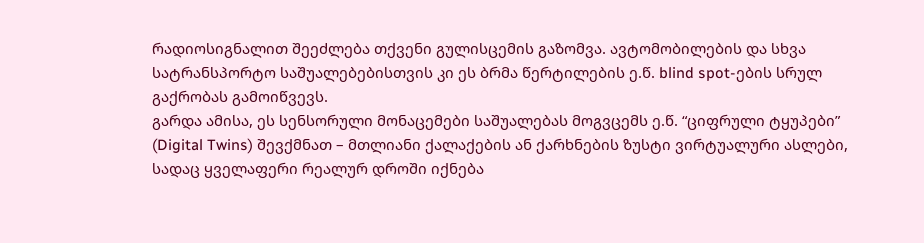რადიოსიგნალით შეეძლება თქვენი გულისცემის გაზომვა. ავტომობილების და სხვა სატრანსპორტო საშუალებებისთვის კი ეს ბრმა წერტილების ე.წ. blind spot-ების სრულ გაქრობას გამოიწვევს.
გარდა ამისა, ეს სენსორული მონაცემები საშუალებას მოგვცემს ე.წ. “ციფრული ტყუპები” (Digital Twins) შევქმნათ – მთლიანი ქალაქების ან ქარხნების ზუსტი ვირტუალური ასლები, სადაც ყველაფერი რეალურ დროში იქნება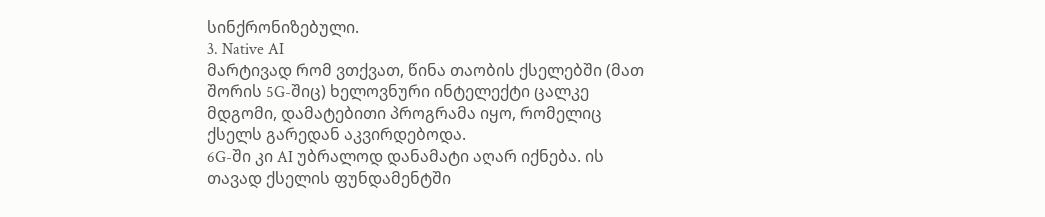სინქრონიზებული.
3. Native AI
მარტივად რომ ვთქვათ, წინა თაობის ქსელებში (მათ შორის 5G-შიც) ხელოვნური ინტელექტი ცალკე მდგომი, დამატებითი პროგრამა იყო, რომელიც ქსელს გარედან აკვირდებოდა.
6G-ში კი AI უბრალოდ დანამატი აღარ იქნება. ის თავად ქსელის ფუნდამენტში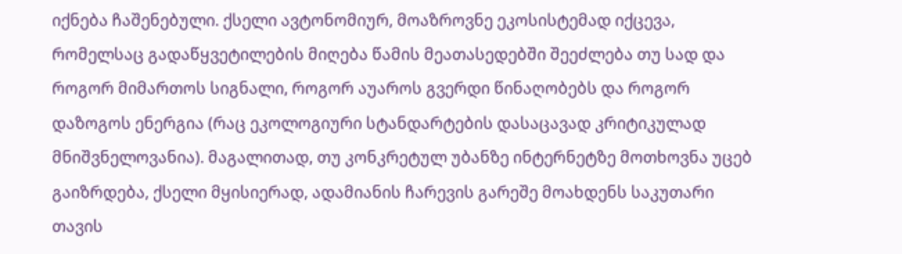იქნება ჩაშენებული. ქსელი ავტონომიურ, მოაზროვნე ეკოსისტემად იქცევა, რომელსაც გადაწყვეტილების მიღება წამის მეათასედებში შეეძლება თუ სად და როგორ მიმართოს სიგნალი, როგორ აუაროს გვერდი წინაღობებს და როგორ დაზოგოს ენერგია (რაც ეკოლოგიური სტანდარტების დასაცავად კრიტიკულად მნიშვნელოვანია). მაგალითად, თუ კონკრეტულ უბანზე ინტერნეტზე მოთხოვნა უცებ გაიზრდება, ქსელი მყისიერად, ადამიანის ჩარევის გარეშე მოახდენს საკუთარი თავის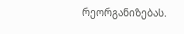რეორგანიზებას.